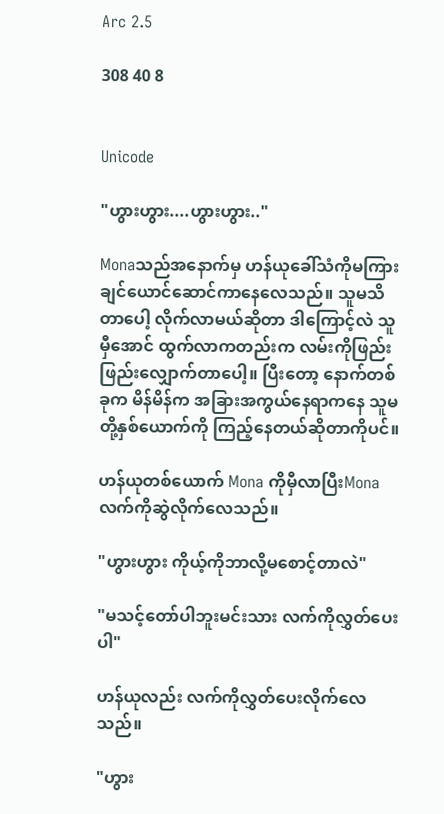Arc 2.5

308 40 8


Unicode

"ဟွားဟွား....ဟွားဟွား.."

Monaသည်အနောက်မှ ဟန်ယုခေါ်သံကိုမကြားချင်ယောင်ဆောင်ကာနေလေသည်။ သူမသိတာပေါ့ လိုက်လာမယ်ဆိုတာ ဒါကြောင့်လဲ သူမှီအောင် ထွက်လာကတည်းက လမ်းကိုဖြည်းဖြည်းလျှောက်တာပေါ့။ ပြီးတော့ နောက်တစ်ခုက မိန်မိန်က အခြားအကွယ်နေရာကနေ သူမတို့နှစ်ယောက်ကို ကြည့်နေတယ်ဆိုတာကိုပင်။

ဟန်ယုတစ်ယောက် Mona ကိုမှီလာပြီးMonaလက်ကိုဆွဲလိုက်လေသည်။

"ဟွားဟွား ကိုယ့်ကိုဘာလို့မစောင့်တာလဲ"

"မသင့်တော်ပါဘူးမင်းသား လက်ကိုလွှတ်ပေးပါ"

ဟန်ယုလည်း လက်ကိုလွှတ်ပေးလိုက်လေသည်။

"ဟွား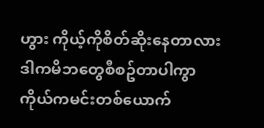ဟွား ကိုယ့်ကိုစိတ်ဆိုးနေတာလား ဒါကမိဘတွေစီစဥ်တာပါကွာ ကိုယ်ကမင်းတစ်ယောက်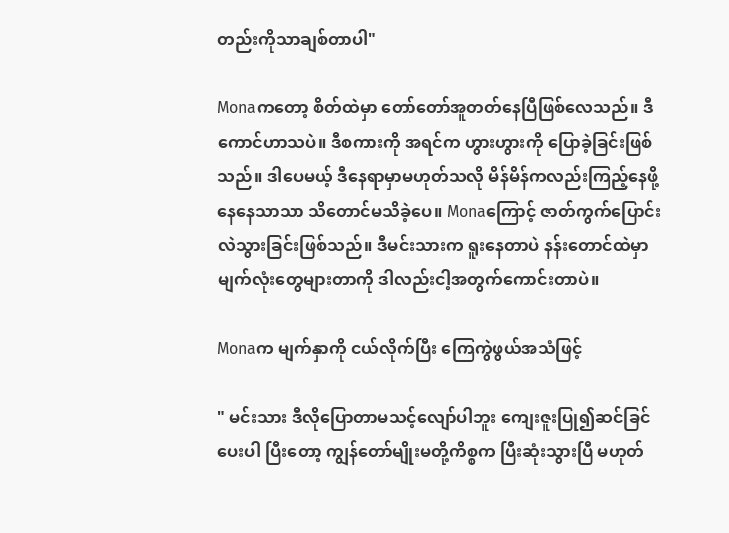တည်းကိုသာချစ်တာပါ"

Monaကတော့ စိတ်ထဲမှာ တော်တော်အူတတ်နေပြီဖြစ်လေသည်။ ဒီကောင်ဟာသပဲ။ ဒီစကားကို အရင်က ဟွားဟွားကို ပြောခဲ့ခြင်းဖြစ်သည်။ ဒါပေမယ့် ဒီနေရာမှာမဟုတ်သလို မိန်မိန်ကလည်းကြည့်နေဖို့ နေနေသာသာ သိတောင်မသိခဲ့ပေ။ Monaကြောင့် ဇာတ်ကွက်ပြောင်းလဲသွားခြင်းဖြစ်သည်။ ဒီမင်းသားက ရူးနေတာပဲ နန်းတောင်ထဲမှာ မျက်လုံးတွေများတာကို ဒါလည်းငါ့အတွက်ကောင်းတာပဲ။

Monaက မျက်နှာကို ငယ်လိုက်ပြီး ကြေကွဲဖွယ်အသံဖြင့်

" မင်းသား ဒီလိုပြောတာမသင့်လျော်ပါဘူး ကျေးဇူးပြု၍ဆင်ခြင်ပေးပါ ပြီးတော့ ကျွန်တော်မျိုးမတို့ကိစ္စက ပြီးဆုံးသွားပြီ မဟုတ်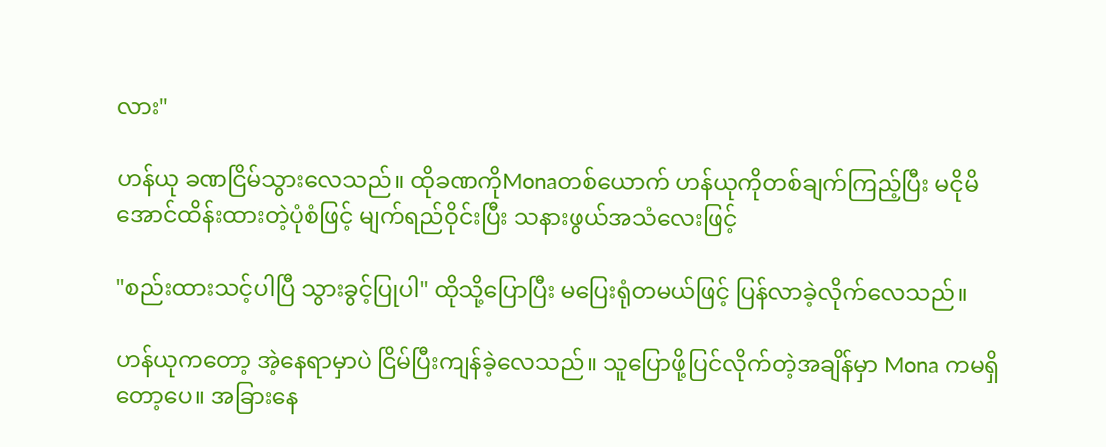လား"

ဟန်ယု ခဏငြိမ်သွားလေသည်။ ထိုခဏကိုMonaတစ်ယောက် ဟန်ယုကိုတစ်ချက်ကြည့်ပြီး မငိုမိအောင်ထိန်းထားတဲ့ပုံစံဖြင့် မျက်ရည်ဝိုင်းပြီး သနားဖွယ်အသံလေးဖြင့်

"စည်းထားသင့်ပါပြီ သွားခွင့်ပြုပါ" ထိုသို့ပြောပြီး မပြေးရုံတမယ်ဖြင့် ပြန်လာခဲ့လိုက်လေသည်။

ဟန်ယုကတော့ အဲ့နေရာမှာပဲ ငြိမ်ပြီးကျန်ခဲ့လေသည်။ သူပြောဖို့ပြင်လိုက်တဲ့အချိန်မှာ Mona ကမရှိတော့ပေ။ အခြားနေ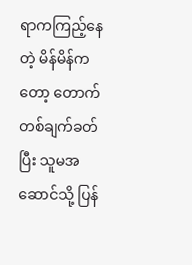ရာကကြည့်နေတဲ့ မိန်မိန်ကတော့ တောက် တစ်ချက်ခတ်ပြီး သူမအဆောင်သို့ ပြန်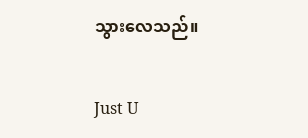သွားလေသည်။

Just U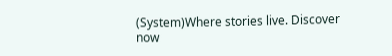(System)Where stories live. Discover now